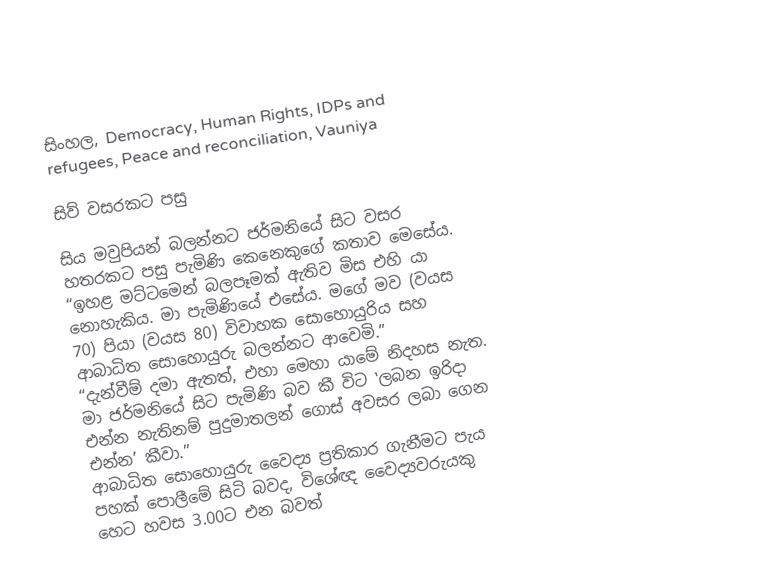සිංහල, Democracy, Human Rights, IDPs and refugees, Peace and reconciliation, Vauniya

සිව් වසරකට පසු

සිය මවුපියන් බලන්නට ජර්මනියේ සිට වසර හතරකට පසු පැමිණි කෙනෙකුගේ කතාව මෙසේය.
“ඉහළ මට්ටමෙන් බලපෑමක් ඇතිව මිස එහි යා නොහැකිය. මා පැමිණියේ එසේය. මගේ මව (වයස 70) පියා (වයස 80) විවාහක සොහොයුරිය සහ ආබාධිත සොහොයුරු බලන්නට ආවෙමි.”
“දැන්වීම් දමා ඇතත්, එහා මෙහා යාමේ නිදහස නැත. මා ජර්මනියේ සිට පැමිණි බව කී විට ‛ලබන ඉරිදා එන්න නැතිනම් පුදුමාතලන් ගොස් අවසර ලබා ගෙන එන්න’ කීවා.”
ආබාධිත සොහොයුරු වෛද්‍ය ප්‍රතිකාර ගැනීමට පැය පහක් පොලීමේ සිටි බවද, විශේඥ වෛද්‍යවරුයකු හෙට හවස 3.00ට එන බවත්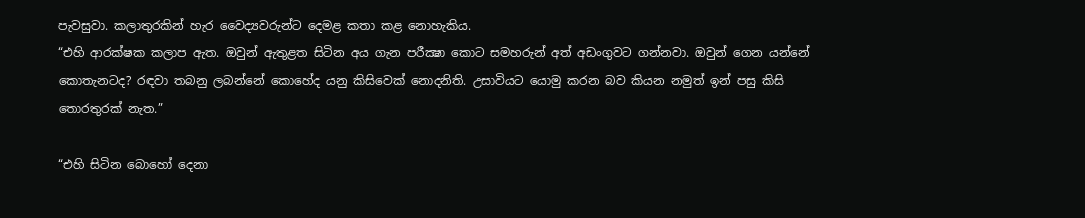පැවසුවා. කලාතුරකින් හැර වෛද්‍යවරුන්ට දෙමළ කතා කළ නොහැකිය.
“එහි ආරක්ෂක කලාප ඇත. ඔවුන් ඇතුළත සිටින අය ගැන පරීක්‍ෂා කොට සමහරුන් අත් අඩංගුවට ගන්නවා. ඔවුන් ගෙන යන්නේ කොතැනටද? රඳවා තබනු ලබන්නේ කොහේද යනු කිසිවෙක් නොදනිති. උසාවියට යොමු කරන බව කියන නමුත් ඉන් පසු කිසි තොරතුරක් නැත.”

“එහි සිටින බොහෝ දෙනා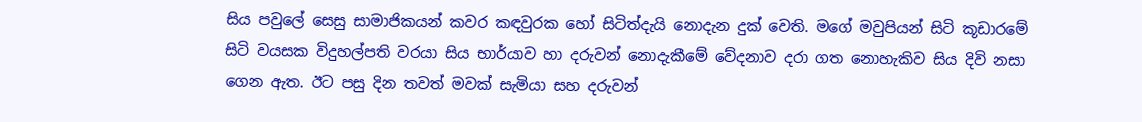සිය පවුලේ සෙසු සාමාජිකයන් කවර කඳවුරක හෝ සිටිත්දැයි නොදැන දුක් වෙති. මගේ මවුපියන් සිටි කූඩාරමේ සිටි වයසක විදුහල්පති වරයා සිය භාර්යාව හා දරුවන් නොදැකීමේ වේදනාව දරා ගත නොහැකිව සිය දිවි නසා ගෙන ඇත. ඊට පසු දින තවත් මවක් සැමියා සහ දරුවන්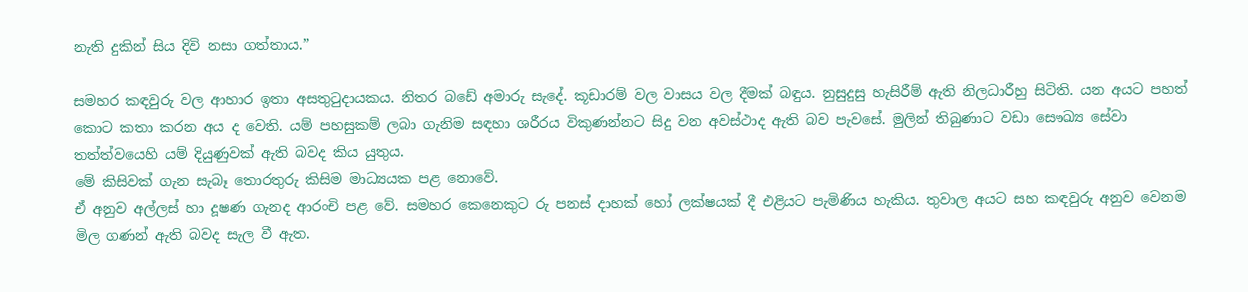නැති දුකින් සිය දිවි නසා ගත්තාය.”

සමහර කඳවුරු වල ආහාර ඉතා අසතුටුදායකය. නිතර බඩේ අමාරු සැදේ. කූඩාරම් වල වාසය වල දීමක් බඳුය. නුසුදුසු හැසිරීම් ඇති නිලධාරීහු සිටිති. යන අයට පහත් කොට කතා කරන අය ද වෙති. යම් පහසුකම් ලබා ගැනිම සඳහා ශරීරය විකුණන්නට සිදු වන අවස්ථාද ඇති බව පැවසේ. මුලින් තිබුණාට වඩා සෞඛ්‍ය සේවා තත්ත්වයෙහි යම් දියුණුවක් ඇති බවද කිය යුතුය.
මේ කිසිවක් ගැන සැබෑ තොරතුරු කිසිම මාධ්‍යයක පළ නොවේ.
ඒ අනුව අල්ලස් හා දූෂණ ගැනද ආරංචි පළ වේ. සමහර කෙනෙකුට රු පනස් දාහක් හෝ ලක්ෂයක් දී එළියට පැමිණිය හැකිය. තුවාල අයට සහ කඳවුරු අනුව වෙනම මිල ගණන් ඇති බවද සැල වී ඇත.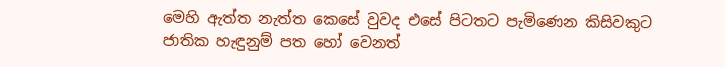මෙහි ඇත්ත නැත්ත කෙසේ වුවද එසේ පිටතට පැමිණෙන කිසිවකුට ජාතික හැඳුනුම් පත හෝ වෙනත්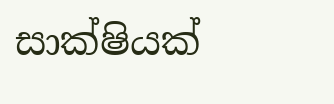සාක්ෂියක්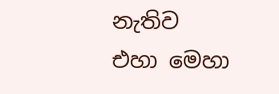නැතිව එහා මෙහා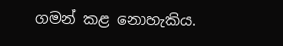ගමන් කළ නොහැකිය.